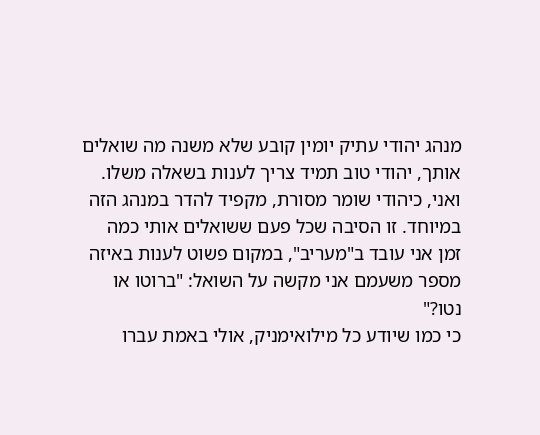מנהג יהודי עתיק יומין קובע שלא משנה מה שואלים אותך, יהודי טוב תמיד צריך לענות בשאלה משלו. ואני, כיהודי שומר מסורת, מקפיד להדר במנהג הזה במיוחד. זו הסיבה שכל פעם ששואלים אותי כמה זמן אני עובד ב"מעריב", במקום פשוט לענות באיזה מספר משעמם אני מקשה על השואל: "ברוטו או נטו?"
כי כמו שיודע כל מילואימניק, אולי באמת עברו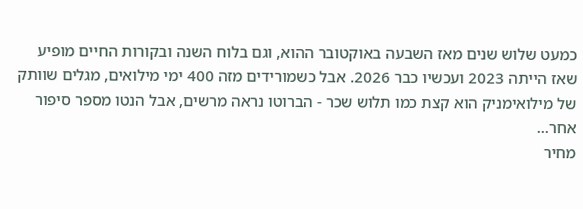כמעט שלוש שנים מאז השבעה באוקטובר ההוא, וגם בלוח השנה ובקורות החיים מופיע שאז הייתה 2023 ועכשיו כבר 2026. אבל כשמורידים מזה 400 ימי מילואים, מגלים שוותק של מילואימניק הוא קצת כמו תלוש שכר - הברוטו נראה מרשים, אבל הנטו מספר סיפור אחר...
מחיר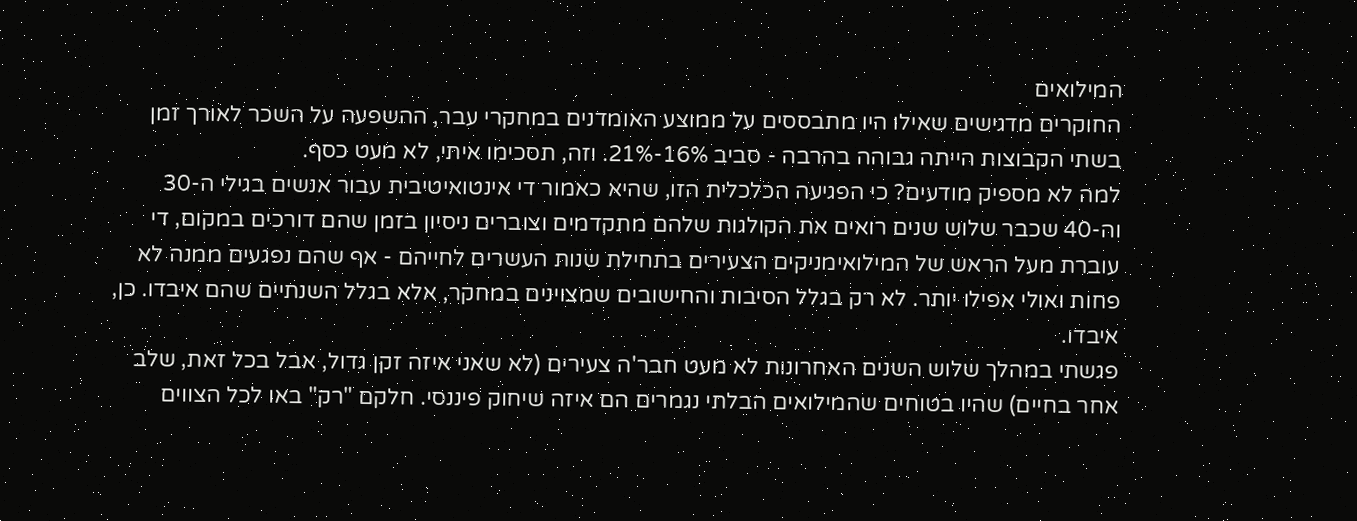המילואים
החוקרים מדגישים שאילו היו מתבססים על ממוצע האומדנים במחקרי עבר, ההשפעה על השכר לאורך זמן בשתי הקבוצות הייתה גבוהה בהרבה - סביב 16%-21%. וזה, תסכימו איתי, לא מעט כסף.
למה לא מספיק מודעים? כי הפגיעה הכלכלית הזו, שהיא כאמור די אינטואיטיבית עבור אנשים בגילי ה-30 וה-40 שכבר שלוש שנים רואים את הקולגות שלהם מתקדמים וצוברים ניסיון בזמן שהם דורכים במקום, די עוברת מעל הראש של המילואימניקים הצעירים בתחילת שנות העשרים לחייהם - אף שהם נפגעים ממנה לא פחות ואולי אפילו יותר. לא רק בגלל הסיבות והחישובים שמצוינים במחקר, אלא בגלל השנתיים שהם איבדו. כן, איבדו.
פגשתי במהלך שלוש השנים האחרונות לא מעט חבר'ה צעירים (לא שאני איזה זקן גדול, אבל בכל זאת, שלב אחר בחיים) שהיו בטוחים שהמילואים הבלתי נגמרים הם איזה שיחוק פיננסי. חלקם "רק" באו לכל הצווים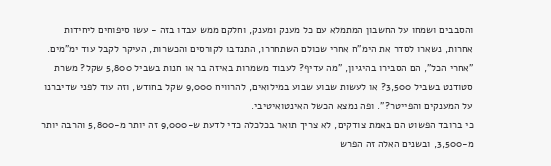והסבבים ושמחו על החשבון המתמלא עם כל מענק ומענק, וחלקם ממש עבדו בזה - עשו סיפוחים ליחידות אחרות, נשארו לסדר את הימ"ח אחרי שכולם השתחררו, התנדבו לקורסים והכשרות, העיקר לקבל עוד ימ"מים.
"אחרי הכל", הם הסבירו בהיגיון, "מה עדיף? לעבוד משמרות באיזה בר או חנות בשביל 5,800 שקל? משרת סטודנט בשביל 3,500? או לעשות שבוע שבוע במילואים, להרוויח 9,000 שקל בחודש, וזה עוד לפני שדיברנו על המענקים והפייטר?". ופה נמצא הכשל האינטואיטיבי.
כי ברובד הפשוט הם באמת צודקים, לא צריך תואר בכלכלה כדי לדעת ש-9,000 זה יותר מ-5,800 והרבה יותר מ-3,500, ובשנים האלה זה הפרש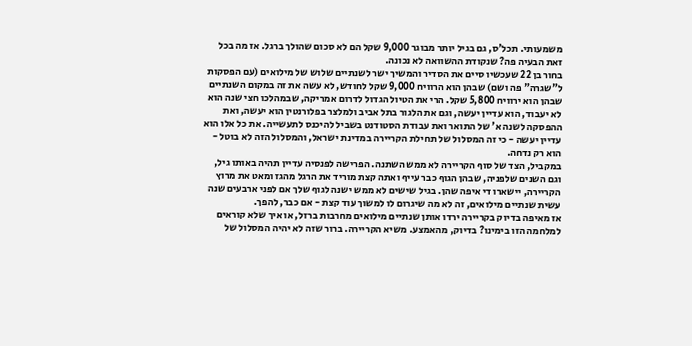משמעותי. תכל'ס, גם בגיל יותר מבוגר 9,000 שקל הם לא סכום שהולך ברגל. אז מה בכל זאת הבעיה פה? שנקודת ההשוואה לא נכונה.
בחור בן 22 שעכשיו סיים את הסדיר והמשיך ישר לשנתיים שלוש של מילואים (עם הפסקות ל"שגרה" פה ושם) שבהן הוא הרוויח 9,000 שקל לחודש, לא עשה את זה במקום השנתיים שבהן הוא ירוויח 5,800 שקל. הרי את הטיול הגדול לדרום אמריקה, שבמהלכו חצי שנה הוא לא יעבוד, הוא עדיין יעשה, וגם את הלגור בתל אביב ולמלצר בפלורנטין הוא יעשה, ואת ההפסקה לשנה א' של התואר ואת עבודת הסטודנט בשביל להיכנס לתעשייה. את כל אלו הוא עדיין יעשה - כי זה המסלול של תחילת הקריירה במדינת ישראל, והמסלול הזה לא בוטל - הוא רק נדחה.
במקביל, הצד של סוף הקריירה לא ממש השתנה. הפרישה לפנסיה עדיין תהיה באותו גיל, וגם השנים שלפניה, שבהן הגוף כבר עייף ואתה קצת מוריד את הרגל מהגז ומאט את מרוץ הקריירה, יישארו די איפה שהן. בגיל שישים לא ממש ישנה לגוף שלך אם לפני ארבעים שנה עשית שנתיים מילואים, זה לא מה שיגרום לו למשוך עוד קצת - אם כבר, להפך.
אז מאיפה בדיוק בקריירה ירדו אותן שנתיים מילואים מחרבות ברזל, או איך שלא קוראים למלחמה הזו בימינו? בדיוק, מהאמצע. משיא הקריירה. ברור שזה לא יהיה המסלול של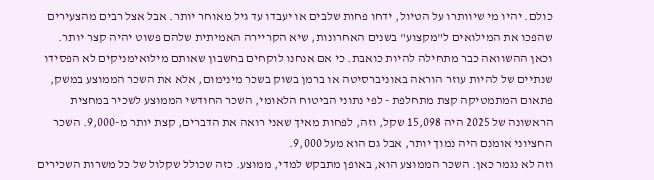כולם. יהיו מי שיוותרו על הטיול, ידחו פחות שלבים או יעבדו עד גיל מאוחר יותר. אבל אצל רבים מהצעירים שהפכו את המילואים ל"מקצוע" בשנים האחרונות, שיא הקריירה האמיתית שלהם פשוט יהיה קצר יותר.
וכאן ההשוואה כבר מתחילה להיות כואבת. כי אם אנחנו לוקחים בחשבון שאותם מילואימניקים לא הפסידו שנתיים של להיות עוזר הוראה באוניברסיטה או ברמן בשוק בשכר מינימום, אלא את השכר הממוצע במשק, פתאום המתמטיקה קצת מתחלפת - לפי נתוני הביטוח הלאומי, השכר החודשי הממוצע לשכיר במחצית הראשונה של 2025 היה 15,098 שקל, וזה, לפחות מאיך שאני רואה את הדברים, קצת יותר מ-9,000. השכר החציוני אומנם היה נמוך יותר, אבל גם הוא מעל 9,000.
וזה לא נגמר כאן. השכר הממוצע הוא, באופן מתבקש למדי, ממוצע. כזה שכולל שקלול של כל משרות השכירים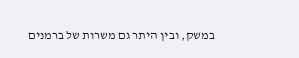במשק, ובין היתר גם משרות של ברמנים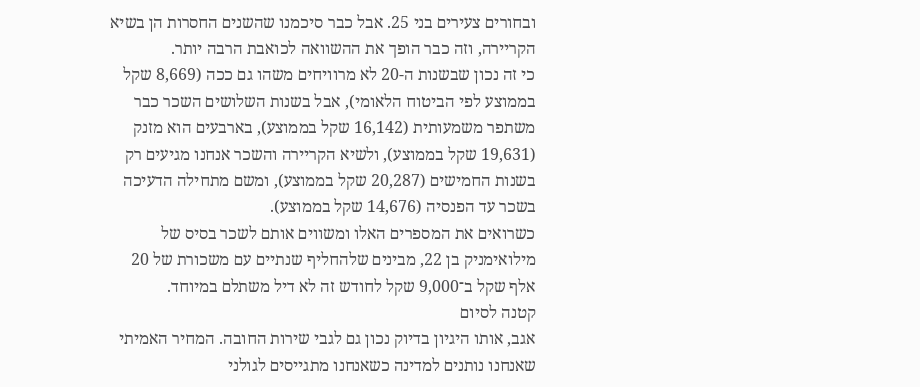ובחורים צעירים בני 25. אבל כבר סיכמנו שהשנים החסרות הן בשיא הקריירה, וזה כבר הופך את ההשוואה לכואבת הרבה יותר.
כי זה נכון שבשנות ה-20 לא מרוויחים משהו גם ככה (8,669 שקל בממוצע לפי הביטוח הלאומי), אבל בשנות השלושים השכר כבר משתפר משמעותית (16,142 שקל בממוצע), בארבעים הוא מזנק (19,631 שקל בממוצע), ולשיא הקריירה והשכר אנחנו מגיעים רק בשנות החמישים (20,287 שקל בממוצע), ומשם מתחילה הדעיכה בשכר עד הפנסיה (14,676 שקל בממוצע).
כשרואים את המספרים האלו ומשווים אותם לשכר בסיס של מילואימניק בן 22, מבינים שלהחליף שנתיים עם משכורת של 20 אלף שקל ב־9,000 שקל לחודש זה לא דיל משתלם במיוחד.
קטנה לסיום
אגב, אותו היגיון בדיוק נכון גם לגבי שירות החובה. המחיר האמיתי שאנחנו נותנים למדינה כשאנחנו מתגייסים לגולני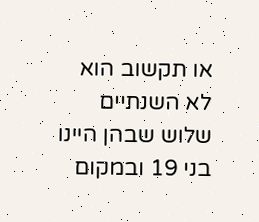או תקשוב הוא לא השנתיים שלוש שבהן היינו בני 19 ובמקום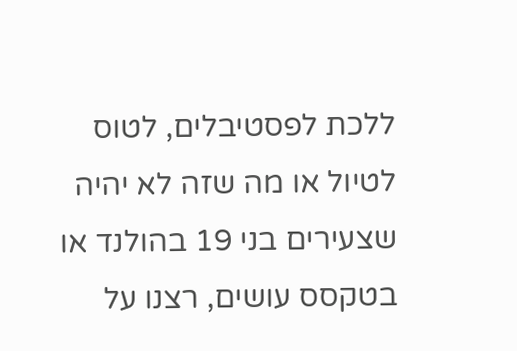ללכת לפסטיבלים, לטוס לטיול או מה שזה לא יהיה שצעירים בני 19 בהולנד או בטקסס עושים, רצנו על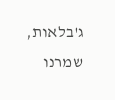ג'בלאות, שמרנו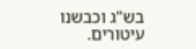בש"ג וכבשנו עיטורים.